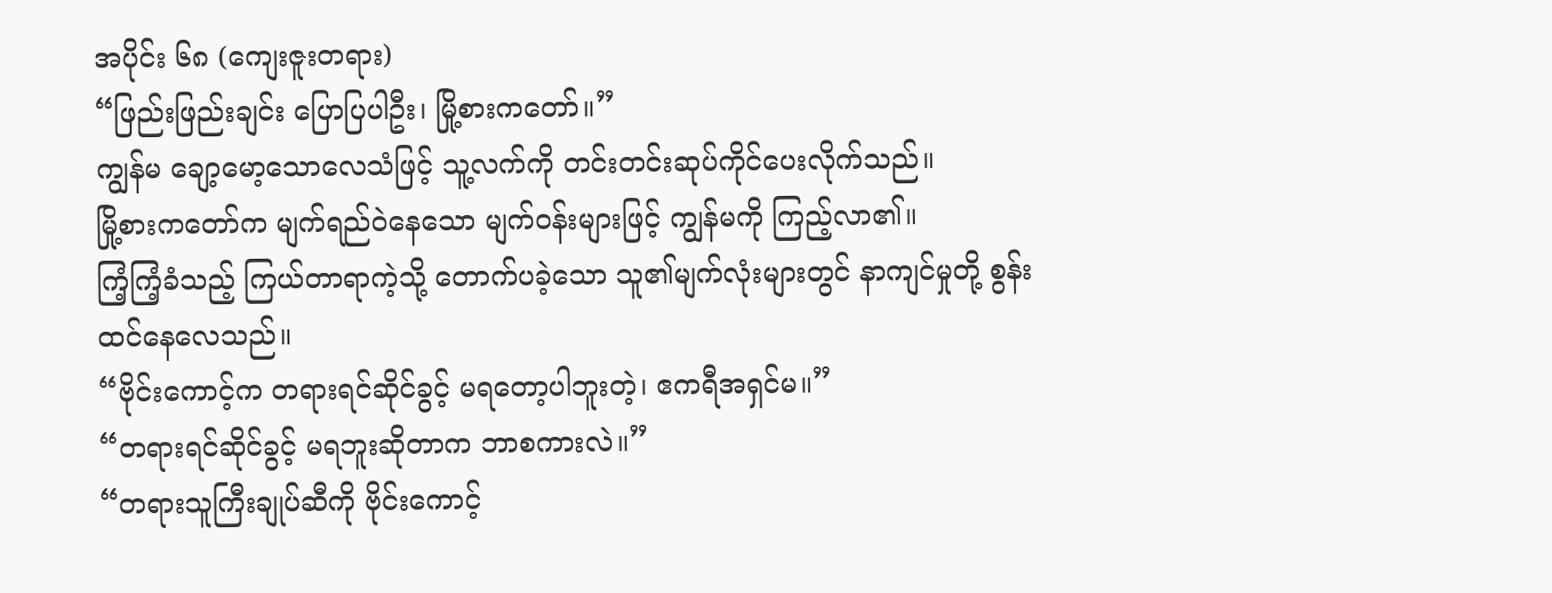အပိုင်း ၆၈ (ကျေးဇူးတရား)
“ဖြည်းဖြည်းချင်း ပြောပြပါဦး၊ မြို့စားကတော်။”
ကျွန်မ ချော့မော့သောလေသံဖြင့် သူ့လက်ကို တင်းတင်းဆုပ်ကိုင်ပေးလိုက်သည်။
မြို့စားကတော်က မျက်ရည်ဝဲနေသော မျက်ဝန်းများဖြင့် ကျွန်မကို ကြည့်လာ၏။
ကြံ့ကြံ့ခံသည့် ကြယ်တာရာကဲ့သို့ တောက်ပခဲ့သော သူ၏မျက်လုံးများတွင် နာကျင်မှုတို့ စွန်းထင်နေလေသည်။
“ဗိုင်းကောင့်က တရားရင်ဆိုင်ခွင့် မရတော့ပါဘူးတဲ့၊ ဧကရီအရှင်မ။”
“တရားရင်ဆိုင်ခွင့် မရဘူးဆိုတာက ဘာစကားလဲ။”
“တရားသူကြီးချုပ်ဆီကို ဗိုင်းကောင့်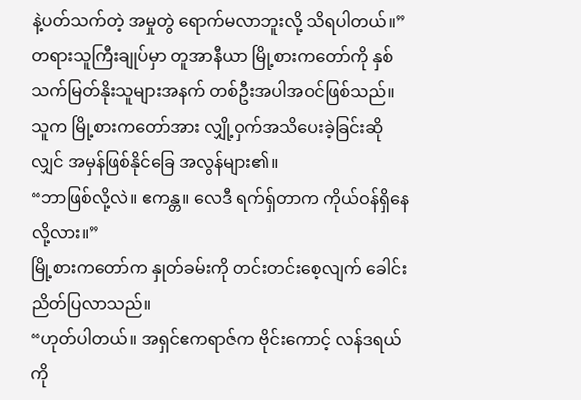နဲ့ပတ်သက်တဲ့ အမှုတွဲ ရောက်မလာဘူးလို့ သိရပါတယ်။”
တရားသူကြီးချုပ်မှာ တူအာနီယာ မြို့စားကတော်ကို နှစ်သက်မြတ်နိုးသူများအနက် တစ်ဦးအပါအဝင်ဖြစ်သည်။
သူက မြို့စားကတော်အား လျှို့ဝှက်အသိပေးခဲ့ခြင်းဆိုလျှင် အမှန်ဖြစ်နိုင်ခြေ အလွန်များ၏။
“ဘာဖြစ်လို့လဲ။ ဧကန္တ။ လေဒီ ရက်ရှ်တာက ကိုယ်ဝန်ရှိနေလို့လား။”
မြို့စားကတော်က နှုတ်ခမ်းကို တင်းတင်းစေ့လျက် ခေါင်းညိတ်ပြလာသည်။
“ဟုတ်ပါတယ်။ အရှင်ဧကရာဇ်က ဗိုင်းကောင့် လန်ဒရယ်ကို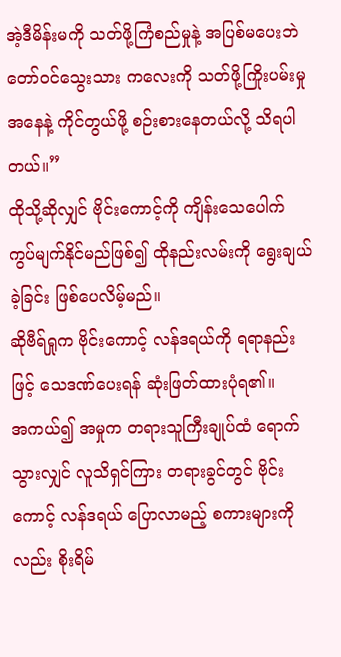အဲ့ဒီမိန်းမကို သတ်ဖို့ကြံစည်မှုနဲ့ အပြစ်မပေးဘဲ တော်ဝင်သွေးသား ကလေးကို သတ်ဖို့ကြိုးပမ်းမှုအနေနဲ့ ကိုင်တွယ်ဖို့ စဉ်းစားနေတယ်လို့ သိရပါတယ်။”
ထိုသို့ဆိုလျှင် ဗိုင်းကောင့်ကို ကျိန်းသေပေါက် ကွပ်မျက်နိုင်မည်ဖြစ်၍ ထိုနည်းလမ်းကို ရွေးချယ်ခဲ့ခြင်း ဖြစ်ပေလိမ့်မည်။
ဆိုဗီရ်ရှုက ဗိုင်းကောင့် လန်ဒရယ်ကို ရရာနည်းဖြင့် သေဒဏ်ပေးရန် ဆုံးဖြတ်ထားပုံရ၏။
အကယ်၍ အမှုက တရားသူကြီးချုပ်ထံ ရောက်သွားလျှင် လူသိရှင်ကြား တရားခွင်တွင် ဗိုင်းကောင့် လန်ဒရယ် ပြောလာမည့် စကားများကိုလည်း စိုးရိမ်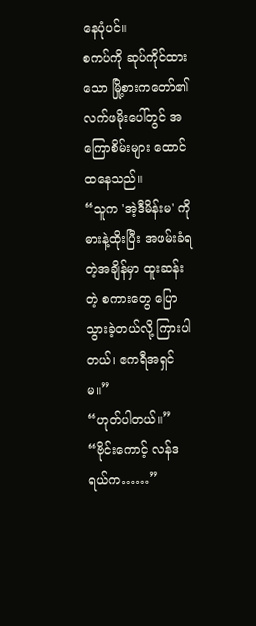နေပုံပင်။
စကပ်ကို ဆုပ်ကိုင်ထားသော မြို့စားကတော်၏ လက်ဖမိုးပေါ်တွင် အကြောစိမ်းများ ထောင်ထနေသည်။
“သူက 'အဲ့ဒီမိန်းမ' ကို ဓားနဲ့ထိုးပြီး အဖမ်းခံရတဲ့အချိန်မှာ ထူးဆန်းတဲ့ စကားတွေ ပြောသွားခဲ့တယ်လို့ ကြားပါတယ်၊ ဧကရီအရှင်မ။”
“ဟုတ်ပါတယ်။”
“ဗိုင်းကောင့် လန်ဒရယ်က……”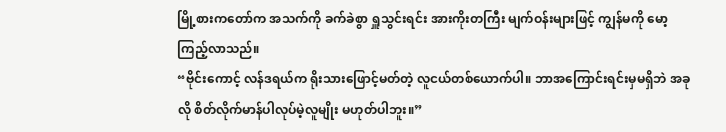မြို့စားကတော်က အသက်ကို ခက်ခဲစွာ ရှူသွင်းရင်း အားကိုးတကြီး မျက်ဝန်းများဖြင့် ကျွန်မကို မော့ကြည့်လာသည်။
“ဗိုင်းကောင့် လန်ဒရယ်က ရိုးသားဖြောင့်မတ်တဲ့ လူငယ်တစ်ယောက်ပါ။ ဘာအကြောင်းရင်းမှမရှိဘဲ အခုလို စိတ်လိုက်မာန်ပါလုပ်မဲ့လူမျိုး မဟုတ်ပါဘူး။”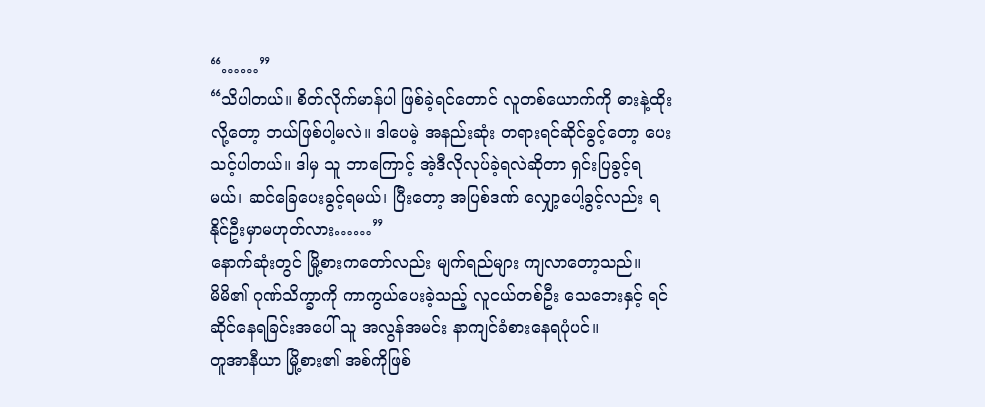“……”
“သိပါတယ်။ စိတ်လိုက်မာန်ပါ ဖြစ်ခဲ့ရင်တောင် လူတစ်ယောက်ကို ဓားနဲ့ထိုးလို့တော့ ဘယ်ဖြစ်ပါ့မလဲ။ ဒါပေမဲ့ အနည်းဆုံး တရားရင်ဆိုင်ခွင့်တော့ ပေးသင့်ပါတယ်။ ဒါမှ သူ ဘာကြောင့် အဲ့ဒီလိုလုပ်ခဲ့ရလဲဆိုတာ ရှင်းပြခွင့်ရမယ်၊ ဆင်ခြေပေးခွင့်ရမယ်၊ ပြီးတော့ အပြစ်ဒဏ် လျှော့ပေါ့ခွင့်လည်း ရနိုင်ဦးမှာမဟုတ်လား……”
နောက်ဆုံးတွင် မြို့စားကတော်လည်း မျက်ရည်များ ကျလာတော့သည်။
မိမိ၏ ဂုဏ်သိက္ခာကို ကာကွယ်ပေးခဲ့သည့် လူငယ်တစ်ဦး သေဘေးနှင့် ရင်ဆိုင်နေရခြင်းအပေါ် သူ အလွန်အမင်း နာကျင်ခံစားနေရပုံပင်။
တူအာနီယာ မြို့စား၏ အစ်ကိုဖြစ်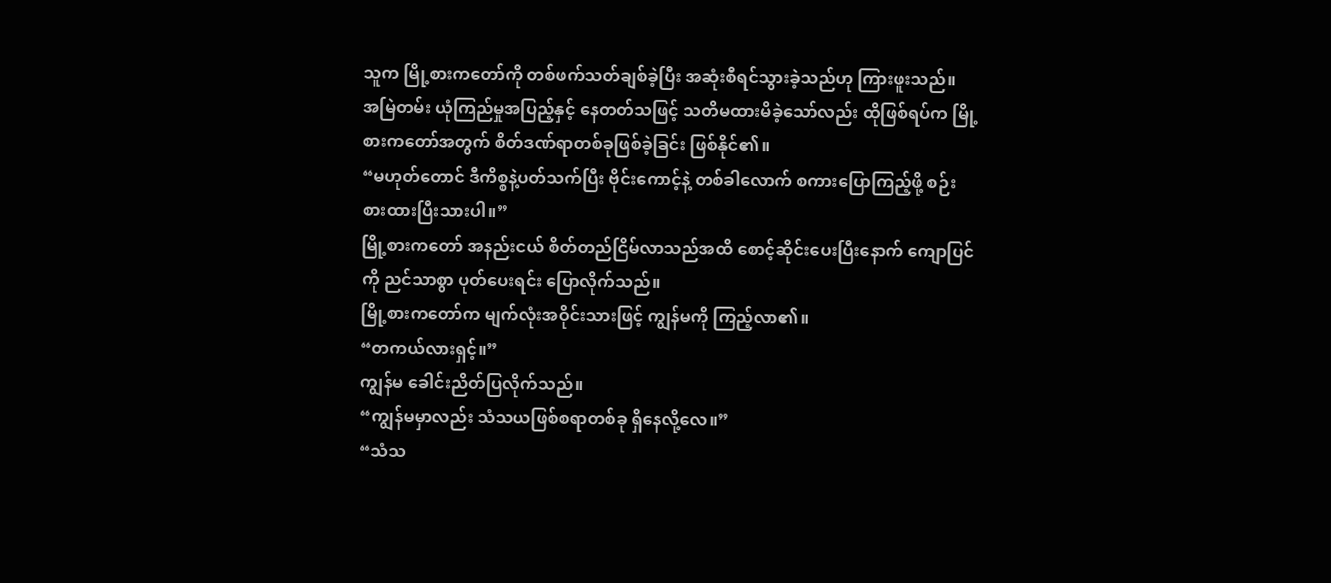သူက မြို့စားကတော်ကို တစ်ဖက်သတ်ချစ်ခဲ့ပြီး အဆုံးစီရင်သွားခဲ့သည်ဟု ကြားဖူးသည်။
အမြဲတမ်း ယုံကြည်မှုအပြည့်နှင့် နေတတ်သဖြင့် သတိမထားမိခဲ့သော်လည်း ထိုဖြစ်ရပ်က မြို့စားကတော်အတွက် စိတ်ဒဏ်ရာတစ်ခုဖြစ်ခဲ့ခြင်း ဖြစ်နိုင်၏။
“မဟုတ်တောင် ဒီကိစ္စနဲ့ပတ်သက်ပြီး ဗိုင်းကောင့်နဲ့ တစ်ခါလောက် စကားပြောကြည့်ဖို့ စဉ်းစားထားပြီးသားပါ။”
မြို့စားကတော် အနည်းငယ် စိတ်တည်ငြိမ်လာသည်အထိ စောင့်ဆိုင်းပေးပြီးနောက် ကျောပြင်ကို ညင်သာစွာ ပုတ်ပေးရင်း ပြောလိုက်သည်။
မြို့စားကတော်က မျက်လုံးအဝိုင်းသားဖြင့် ကျွန်မကို ကြည့်လာ၏။
“တကယ်လားရှင့်။”
ကျွန်မ ခေါင်းညိတ်ပြလိုက်သည်။
“ကျွန်မမှာလည်း သံသယဖြစ်စရာတစ်ခု ရှိနေလို့လေ။”
“သံသ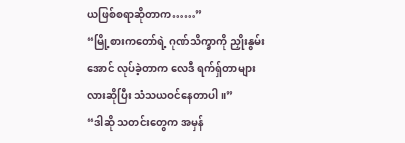ယဖြစ်စရာဆိုတာက……”
“မြို့စားကတော်ရဲ့ ဂုဏ်သိက္ခာကို ညှိုးနွမ်းအောင် လုပ်ခဲ့တာက လေဒီ ရက်ရှ်တာများလားဆိုပြီး သံသယဝင်နေတာပါ။”
“ဒါဆို သတင်းတွေက အမှန်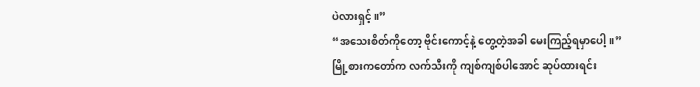ပဲလားရှင့်။”
“အသေးစိတ်ကိုတော့ ဗိုင်းကောင့်နဲ့ တွေ့တဲ့အခါ မေးကြည့်ရမှာပေါ့။”
မြို့စားကတော်က လက်သီးကို ကျစ်ကျစ်ပါအောင် ဆုပ်ထားရင်း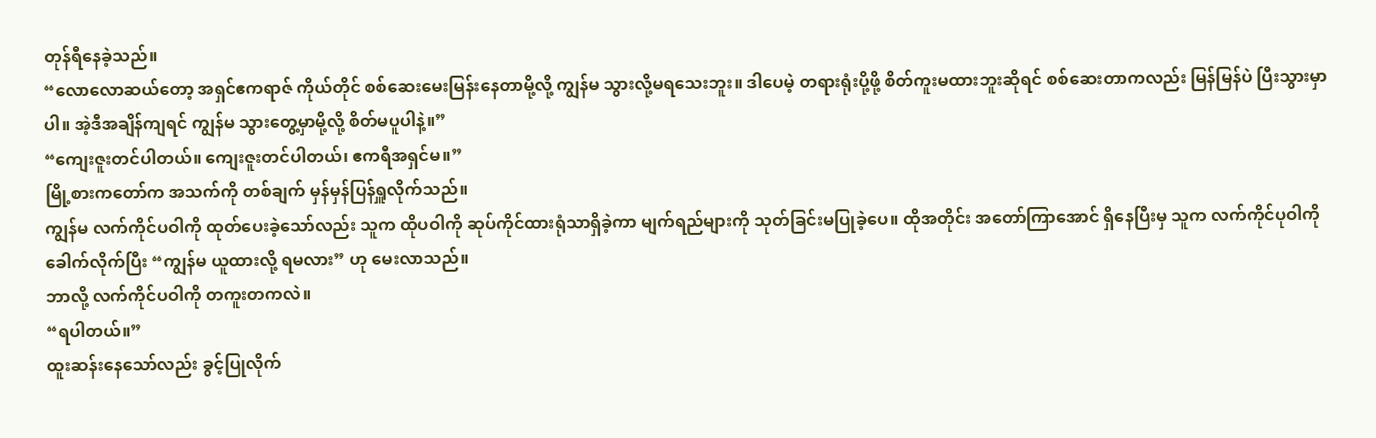တုန်ရီနေခဲ့သည်။
“လောလောဆယ်တော့ အရှင်ဧကရာဇ် ကိုယ်တိုင် စစ်ဆေးမေးမြန်းနေတာမို့လို့ ကျွန်မ သွားလို့မရသေးဘူး။ ဒါပေမဲ့ တရားရုံးပို့ဖို့ စိတ်ကူးမထားဘူးဆိုရင် စစ်ဆေးတာကလည်း မြန်မြန်ပဲ ပြီးသွားမှာပါ။ အဲ့ဒီအချိန်ကျရင် ကျွန်မ သွားတွေ့မှာမို့လို့ စိတ်မပူပါနဲ့။”
“ကျေးဇူးတင်ပါတယ်။ ကျေးဇူးတင်ပါတယ်၊ ဧကရီအရှင်မ။”
မြို့စားကတော်က အသက်ကို တစ်ချက် မှန်မှန်ပြန်ရှူလိုက်သည်။
ကျွန်မ လက်ကိုင်ပဝါကို ထုတ်ပေးခဲ့သော်လည်း သူက ထိုပဝါကို ဆုပ်ကိုင်ထားရုံသာရှိခဲ့ကာ မျက်ရည်များကို သုတ်ခြင်းမပြုခဲ့ပေ။ ထိုအတိုင်း အတော်ကြာအောင် ရှိနေပြီးမှ သူက လက်ကိုင်ပုဝါကို ခေါက်လိုက်ပြီး “ကျွန်မ ယူထားလို့ ရမလား” ဟု မေးလာသည်။
ဘာလို့ လက်ကိုင်ပဝါကို တကူးတကလဲ။
“ရပါတယ်။”
ထူးဆန်းနေသော်လည်း ခွင့်ပြုလိုက်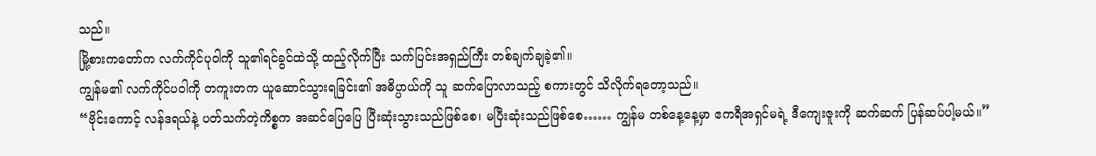သည်။
မြို့စားကတော်က လက်ကိုင်ပုဝါကို သူ၏ရင်ခွင်ထဲသို့ ထည့်လိုက်ပြီး သက်ပြင်းအရှည်ကြီး တစ်ချက်ချခဲ့၏။
ကျွန်မ၏ လက်ကိုင်ပဝါကို တကူးတက ယူဆောင်သွားရခြင်း၏ အဓိပ္ပာယ်ကို သူ ဆက်ပြောလာသည့် စကားတွင် သိလိုက်ရတော့သည်။
“ဗိုင်းကောင့် လန်ဒရယ်နဲ့ ပတ်သက်တဲ့ကိစ္စက အဆင်ပြေပြေ ပြီးဆုံးသွားသည်ဖြစ်စေ၊ မပြီးဆုံးသည်ဖြစ်စေ…… ကျွန်မ တစ်နေ့နေ့မှာ ဧကရီအရှင်မရဲ့ ဒီကျေးဇူးကို ဆက်ဆက် ပြန်ဆပ်ပါ့မယ်။”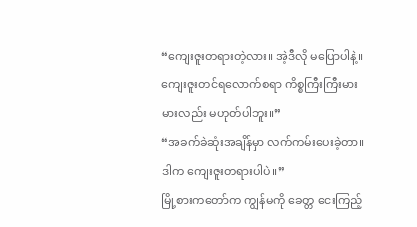“ကျေးဇူးတရားတဲ့လား။ အဲ့ဒီလို မပြောပါနဲ့။ ကျေးဇူးတင်ရလောက်စရာ ကိစ္စကြီးကြီးမားမားလည်း မဟုတ်ပါဘူး။”
“အခက်ခဲဆုံးအချိန်မှာ လက်ကမ်းပေးခဲ့တာ။ ဒါက ကျေးဇူးတရားပါပဲ။”
မြို့စားကတော်က ကျွန်မကို ခေတ္တ ငေးကြည့်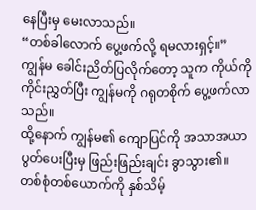နေပြီးမှ မေးလာသည်။
“တစ်ခါလောက် ပွေ့ဖက်လို့ ရမလားရှင့်။”
ကျွန်မ ခေါင်းညိတ်ပြလိုက်တော့ သူက ကိုယ်ကိုကိုင်းညွှတ်ပြီး ကျွန်မကို ဂရုတစိုက် ပွေ့ဖက်လာသည်။
ထို့နောက် ကျွန်မ၏ ကျောပြင်ကို အသာအယာ ပွတ်ပေးပြီးမှ ဖြည်းဖြည်းချင်း ခွာသွား၏။
တစ်စုံတစ်ယောက်ကို နှစ်သိမ့်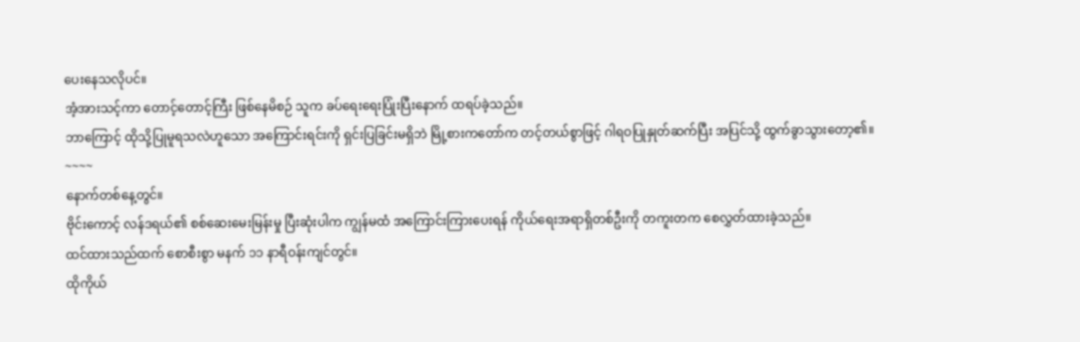ပေးနေသလိုပင်။
အံ့အားသင့်ကာ တောင့်တောင့်ကြီး ဖြစ်နေမိစဉ် သူက ခပ်ရေးရေးပြုံးပြီးနောက် ထရပ်ခဲ့သည်။
ဘာကြောင့် ထိုသို့ပြုမူရသလဲဟူသော အကြောင်းရင်းကို ရှင်းပြခြင်းမရှိဘဲ မြို့စားကတော်က တင့်တယ်စွာဖြင့် ဂါရဝပြုနှုတ်ဆက်ပြီး အပြင်သို့ ထွက်ခွာသွားတော့၏။
~~~~
နောက်တစ်နေ့တွင်။
ဗိုင်းကောင့် လန်ဒရယ်၏ စစ်ဆေးမေးမြန်းမှု ပြီးဆုံးပါက ကျွန်မထံ အကြောင်းကြားပေးရန် ကိုယ်ရေးအရာရှိတစ်ဦးကို တကူးတက စေလွှတ်ထားခဲ့သည်။
ထင်ထားသည်ထက် စောစီးစွာ မနက် ၁၁ နာရီဝန်းကျင်တွင်။
ထိုကိုယ်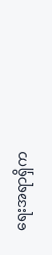ရေးအရာရှိက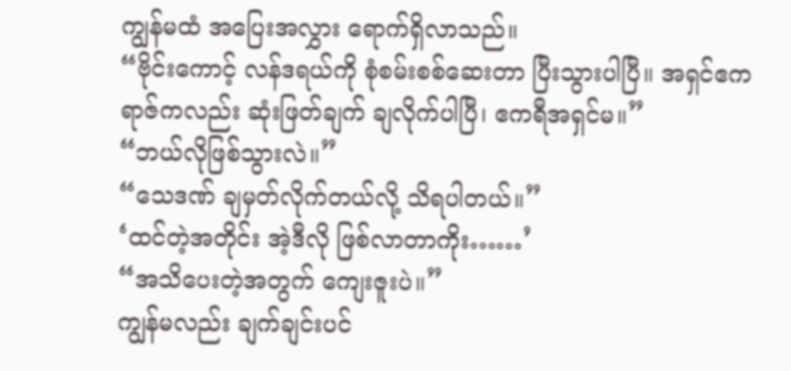ကျွန်မထံ အပြေးအလွှား ရောက်ရှိလာသည်။
“ဗိုင်းကောင့် လန်ဒရယ်ကို စုံစမ်းစစ်ဆေးတာ ပြီးသွားပါပြီ။ အရှင်ဧကရာဇ်ကလည်း ဆုံးဖြတ်ချက် ချလိုက်ပါပြီ၊ ဧကရီအရှင်မ။”
“ဘယ်လိုဖြစ်သွားလဲ။”
“သေဒဏ် ချမှတ်လိုက်တယ်လို့ သိရပါတယ်။”
‘ထင်တဲ့အတိုင်း အဲ့ဒီလို ဖြစ်လာတာကိုး……’
“အသိပေးတဲ့အတွက် ကျေးဇူးပဲ။”
ကျွန်မလည်း ချက်ချင်းပင်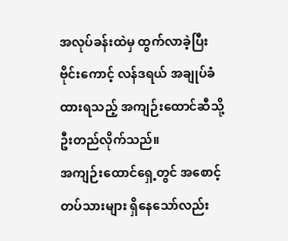အလုပ်ခန်းထဲမှ ထွက်လာခဲ့ပြီး ဗိုင်းကောင့် လန်ဒရယ် အချုပ်ခံထားရသည့် အကျဉ်းထောင်ဆီသို့ ဦးတည်လိုက်သည်။
အကျဉ်းထောင်ရှေ့တွင် အစောင့်တပ်သားများ ရှိနေသော်လည်း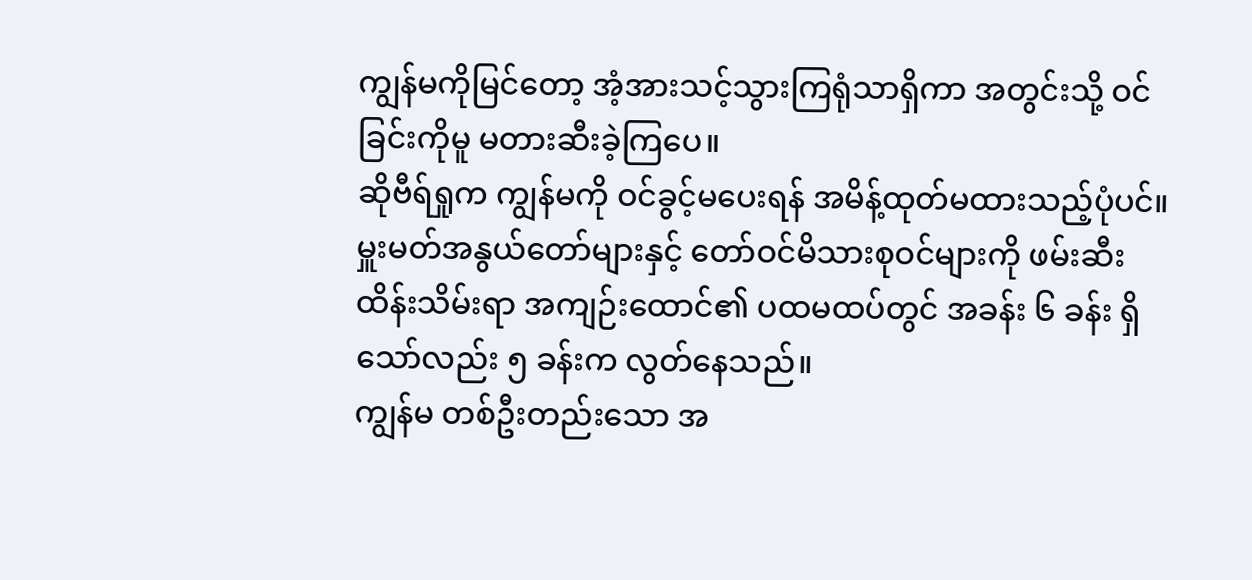ကျွန်မကိုမြင်တော့ အံ့အားသင့်သွားကြရုံသာရှိကာ အတွင်းသို့ ဝင်ခြင်းကိုမူ မတားဆီးခဲ့ကြပေ။
ဆိုဗီရ်ရှုက ကျွန်မကို ဝင်ခွင့်မပေးရန် အမိန့်ထုတ်မထားသည့်ပုံပင်။
မှူးမတ်အနွယ်တော်များနှင့် တော်ဝင်မိသားစုဝင်များကို ဖမ်းဆီးထိန်းသိမ်းရာ အကျဉ်းထောင်၏ ပထမထပ်တွင် အခန်း ၆ ခန်း ရှိသော်လည်း ၅ ခန်းက လွတ်နေသည်။
ကျွန်မ တစ်ဦးတည်းသော အ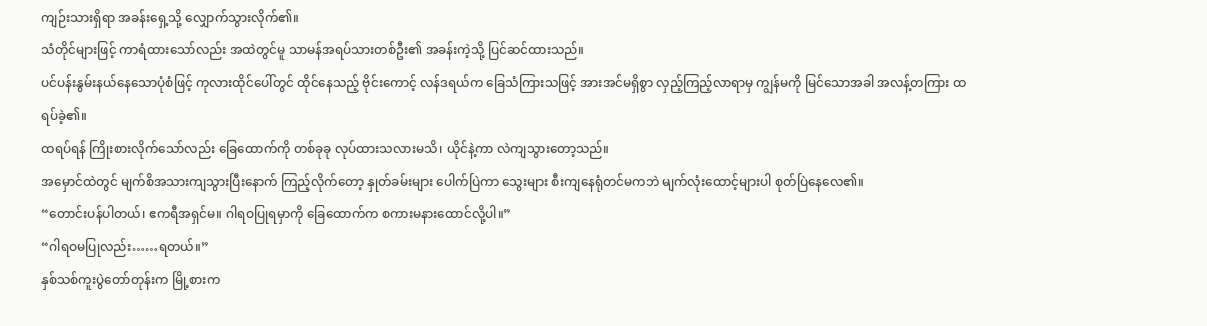ကျဉ်းသားရှိရာ အခန်းရှေ့သို့ လျှောက်သွားလိုက်၏။
သံတိုင်များဖြင့် ကာရံထားသော်လည်း အထဲတွင်မူ သာမန်အရပ်သားတစ်ဦး၏ အခန်းကဲ့သို့ ပြင်ဆင်ထားသည်။
ပင်ပန်းနွမ်းနယ်နေသောပုံစံဖြင့် ကုလားထိုင်ပေါ်တွင် ထိုင်နေသည့် ဗိုင်းကောင့် လန်ဒရယ်က ခြေသံကြားသဖြင့် အားအင်မရှိစွာ လှည့်ကြည့်လာရာမှ ကျွန်မကို မြင်သောအခါ အလန့်တကြား ထရပ်ခဲ့၏။
ထရပ်ရန် ကြိုးစားလိုက်သော်လည်း ခြေထောက်ကို တစ်ခုခု လုပ်ထားသလားမသိ၊ ယိုင်နဲ့ကာ လဲကျသွားတော့သည်။
အမှောင်ထဲတွင် မျက်စိအသားကျသွားပြီးနောက် ကြည့်လိုက်တော့ နှုတ်ခမ်းများ ပေါက်ပြဲကာ သွေးများ စီးကျနေရုံတင်မကဘဲ မျက်လုံးထောင့်များပါ စုတ်ပြဲနေလေ၏။
“တောင်းပန်ပါတယ်၊ ဧကရီအရှင်မ။ ဂါရဝပြုရမှာကို ခြေထောက်က စကားမနားထောင်လို့ပါ။”
“ဂါရဝမပြုလည်း……ရတယ်။”
နှစ်သစ်ကူးပွဲတော်တုန်းက မြို့စားက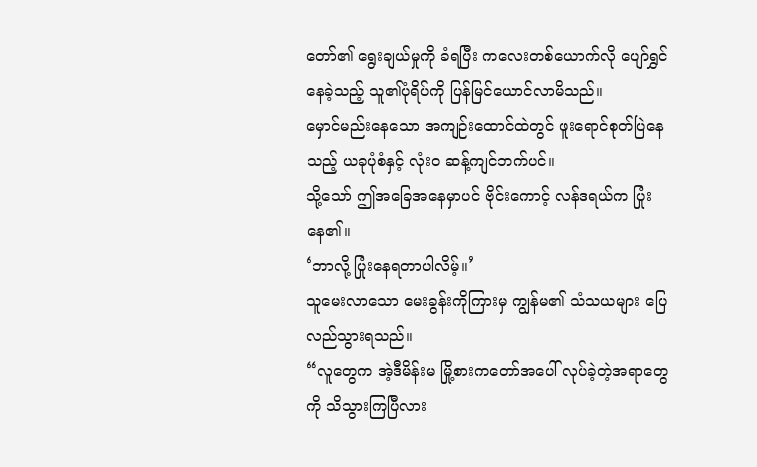တော်၏ ရွေးချယ်မှုကို ခံရပြီး ကလေးတစ်ယောက်လို ပျော်ရွှင်နေခဲ့သည့် သူ၏ပုံရိပ်ကို ပြန်မြင်ယောင်လာမိသည်။
မှောင်မည်းနေသော အကျဉ်းထောင်ထဲတွင် ဖူးရောင်စုတ်ပြဲနေသည့် ယခုပုံစံနှင့် လုံးဝ ဆန့်ကျင်ဘက်ပင်။
သို့သော် ဤအခြေအနေမှာပင် ဗိုင်းကောင့် လန်ဒရယ်က ပြုံးနေ၏။
‘ဘာလို့ ပြုံးနေရတာပါလိမ့်။’
သူမေးလာသော မေးခွန်းကိုကြားမှ ကျွန်မ၏ သံသယများ ပြေလည်သွားရသည်။
“လူတွေက အဲ့ဒီမိန်းမ မြို့စားကတော်အပေါ် လုပ်ခဲ့တဲ့အရာတွေကို သိသွားကြပြီလား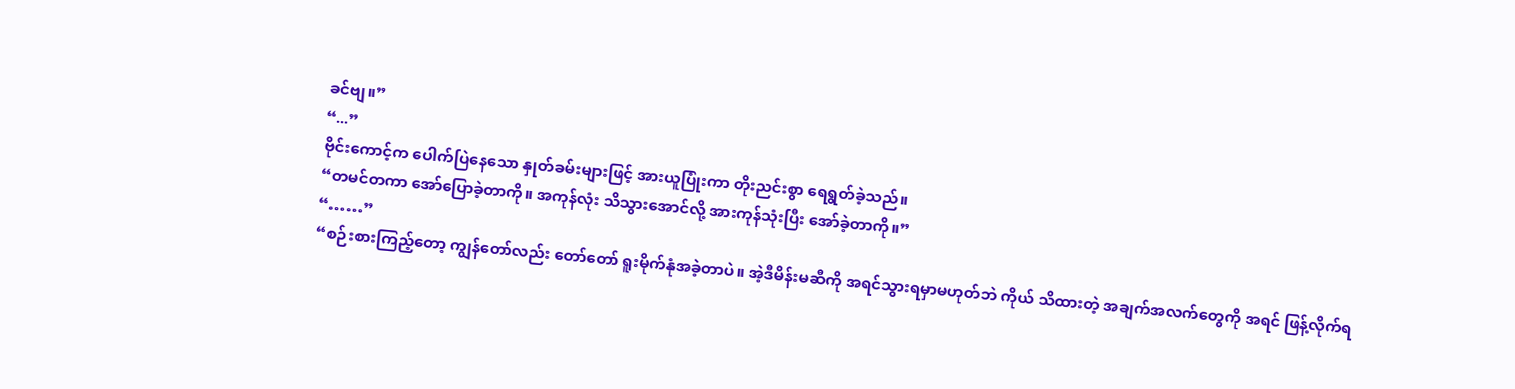ခင်ဗျ။”
“...”
ဗိုင်းကောင့်က ပေါက်ပြဲနေသော နှုတ်ခမ်းများဖြင့် အားယူပြုံးကာ တိုးညင်းစွာ ရေရွတ်ခဲ့သည်။
“တမင်တကာ အော်ပြောခဲ့တာကို။ အကုန်လုံး သိသွားအောင်လို့ အားကုန်သုံးပြီး အော်ခဲ့တာကို။”
“……”
“စဉ်းစားကြည့်တော့ ကျွန်တော်လည်း တော်တော် ရူးမိုက်နုံအခဲ့တာပဲ။ အဲ့ဒီမိန်းမဆီကို အရင်သွားရမှာမဟုတ်ဘဲ ကိုယ် သိထားတဲ့ အချက်အလက်တွေကို အရင် ဖြန့်လိုက်ရ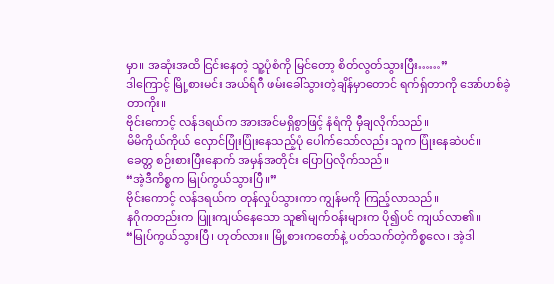မှာ။ အဆုံးအထိ ငြင်းနေတဲ့ သူ့ပုံစံကို မြင်တော့ စိတ်လွတ်သွားပြီး……”
ဒါကြောင့် မြို့စားမင်း အယ်ရ်ဂီ ဖမ်းခေါ်သွားတဲ့ချိန်မှာတောင် ရက်ရှ်တာကို အော်ဟစ်ခဲ့တာကိုး။
ဗိုင်းကောင့် လန်ဒရယ်က အားအင်မရှိစွာဖြင့် နံရံကို မှီချလိုက်သည်။
မိမိကိုယ်ကိုယ် လှောင်ပြုံးပြုံးနေသည့်ပုံ ပေါက်သော်လည်း သူက ပြုံးနေဆဲပင်။
ခေတ္တ စဉ်းစားပြီးနောက် အမှန်အတိုင်း ပြောပြလိုက်သည်။
“အဲ့ဒီကိစ္စက မြုပ်ကွယ်သွားပြီ။”
ဗိုင်းကောင့် လန်ဒရယ်က တုန်လှုပ်သွားကာ ကျွန်မကို ကြည့်လာသည်။
နဂိုကတည်းက ပြူးကျယ်နေသော သူ၏မျက်ဝန်းများက ပို၍ပင် ကျယ်လာ၏။
“မြုပ်ကွယ်သွားပြီ၊ ဟုတ်လား။ မြို့စားကတော်နဲ့ ပတ်သက်တဲ့ကိစ္စလေ၊ အဲ့ဒါ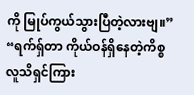ကို မြုပ်ကွယ်သွားပြီတဲ့လားဗျ။”
“ရက်ရှ်တာ ကိုယ်ဝန်ရှိနေတဲ့ကိစ္စ လူသိရှင်ကြား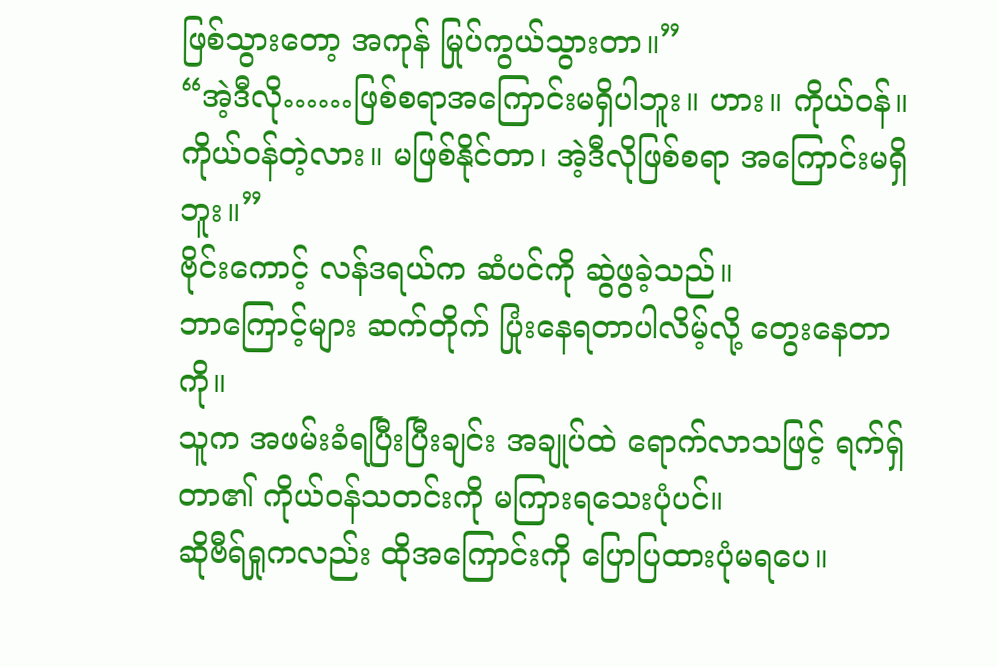ဖြစ်သွားတော့ အကုန် မြုပ်ကွယ်သွားတာ။”
“အဲ့ဒီလို……ဖြစ်စရာအကြောင်းမရှိပါဘူး။ ဟား။ ကိုယ်ဝန်။ ကိုယ်ဝန်တဲ့လား။ မဖြစ်နိုင်တာ၊ အဲ့ဒီလိုဖြစ်စရာ အကြောင်းမရှိဘူး။”
ဗိုင်းကောင့် လန်ဒရယ်က ဆံပင်ကို ဆွဲဖွခဲ့သည်။
ဘာကြောင့်များ ဆက်တိုက် ပြုံးနေရတာပါလိမ့်လို့ တွေးနေတာကို။
သူက အဖမ်းခံရပြီးပြီးချင်း အချုပ်ထဲ ရောက်လာသဖြင့် ရက်ရှ်တာ၏ ကိုယ်ဝန်သတင်းကို မကြားရသေးပုံပင်။
ဆိုဗီရ်ရှုကလည်း ထိုအကြောင်းကို ပြောပြထားပုံမရပေ။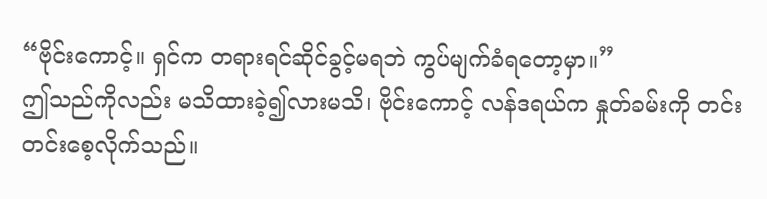“ဗိုင်းကောင့်။ ရှင်က တရားရင်ဆိုင်ခွင့်မရဘဲ ကွပ်မျက်ခံရတော့မှာ။”
ဤသည်ကိုလည်း မသိထားခဲ့၍လားမသိ၊ ဗိုင်းကောင့် လန်ဒရယ်က နှုတ်ခမ်းကို တင်းတင်းစေ့လိုက်သည်။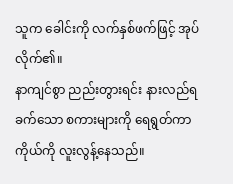သူက ခေါင်းကို လက်နှစ်ဖက်ဖြင့် အုပ်လိုက်၏။
နာကျင်စွာ ညည်းတွားရင်း နားလည်ရခက်သော စကားများကို ရေရွတ်ကာ ကိုယ်ကို လူးလွန့်နေသည်။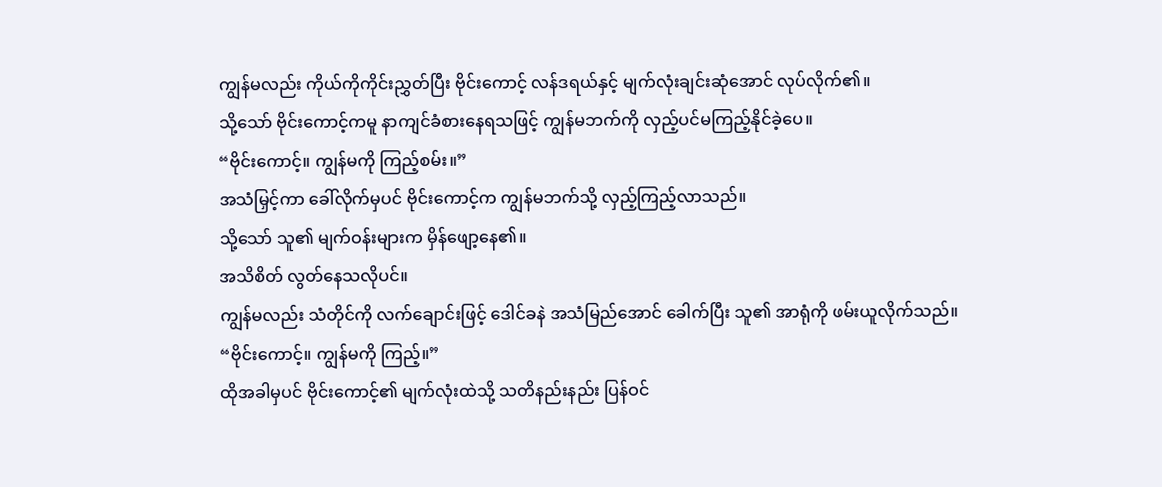ကျွန်မလည်း ကိုယ်ကိုကိုင်းညွှတ်ပြီး ဗိုင်းကောင့် လန်ဒရယ်နှင့် မျက်လုံးချင်းဆုံအောင် လုပ်လိုက်၏။
သို့သော် ဗိုင်းကောင့်ကမူ နာကျင်ခံစားနေရသဖြင့် ကျွန်မဘက်ကို လှည့်ပင်မကြည့်နိုင်ခဲ့ပေ။
“ဗိုင်းကောင့်။ ကျွန်မကို ကြည့်စမ်း။”
အသံမြှင့်ကာ ခေါ်လိုက်မှပင် ဗိုင်းကောင့်က ကျွန်မဘက်သို့ လှည့်ကြည့်လာသည်။
သို့သော် သူ၏ မျက်ဝန်းများက မှိန်ဖျော့နေ၏။
အသိစိတ် လွတ်နေသလိုပင်။
ကျွန်မလည်း သံတိုင်ကို လက်ချောင်းဖြင့် ဒေါင်ခနဲ အသံမြည်အောင် ခေါက်ပြီး သူ၏ အာရုံကို ဖမ်းယူလိုက်သည်။
“ဗိုင်းကောင့်။ ကျွန်မကို ကြည့်။”
ထိုအခါမှပင် ဗိုင်းကောင့်၏ မျက်လုံးထဲသို့ သတိနည်းနည်း ပြန်ဝင်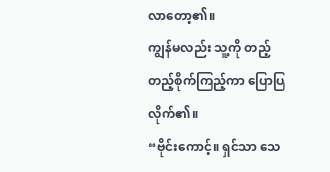လာတော့၏။
ကျွန်မလည်း သူ့ကို တည့်တည့်စိုက်ကြည့်ကာ ပြောပြလိုက်၏။
“ဗိုင်းကောင့်။ ရှင်သာ သေ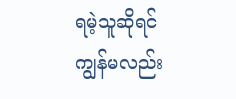ရမဲ့သူဆိုရင် ကျွန်မလည်း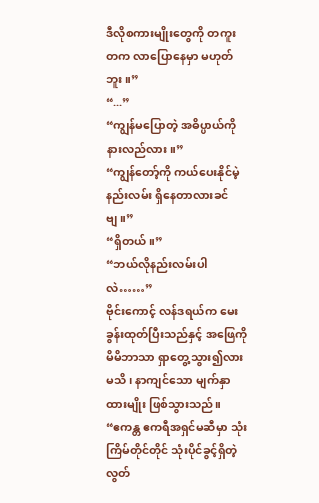ဒီလိုစကားမျိုးတွေကို တကူးတက လာပြောနေမှာ မဟုတ်ဘူး။”
“...”
“ကျွန်မပြောတဲ့ အဓိပ္ပာယ်ကို နားလည်လား။”
“ကျွန်တော့်ကို ကယ်ပေးနိုင်မဲ့နည်းလမ်း ရှိနေတာလားခင်ဗျ။”
“ရှိတယ်။”
“ဘယ်လိုနည်းလမ်းပါလဲ……”
ဗိုင်းကောင့် လန်ဒရယ်က မေးခွန်းထုတ်ပြီးသည်နှင့် အဖြေကို မိမိဘာသာ ရှာတွေ့သွား၍လားမသိ၊ နာကျင်သော မျက်နှာထားမျိုး ဖြစ်သွားသည်။
“ဧကန္တ ဧကရီအရှင်မဆီမှာ သုံးကြိမ်တိုင်တိုင် သုံးပိုင်ခွင့်ရှိတဲ့ လွတ်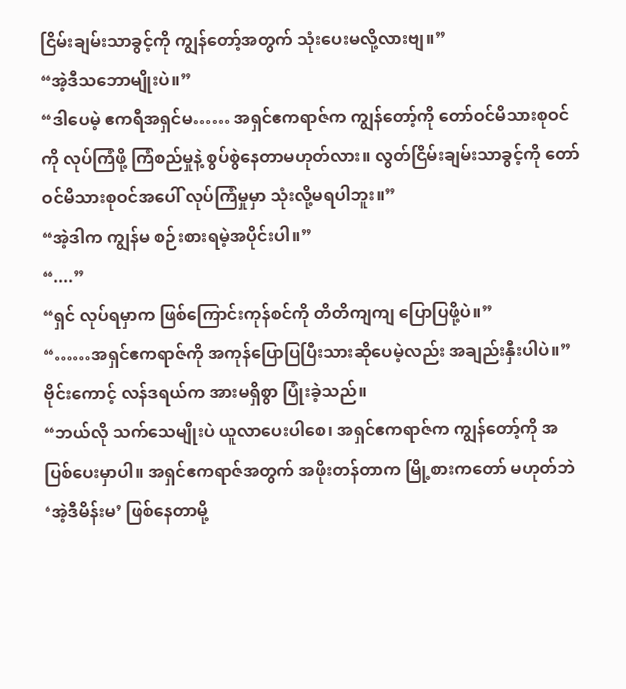ငြိမ်းချမ်းသာခွင့်ကို ကျွန်တော့်အတွက် သုံးပေးမလို့လားဗျ။”
“အဲ့ဒီသဘောမျိုးပဲ။”
“ဒါပေမဲ့ ဧကရီအရှင်မ…… အရှင်ဧကရာဇ်က ကျွန်တော့်ကို တော်ဝင်မိသားစုဝင်ကို လုပ်ကြံဖို့ ကြံစည်မှုနဲ့ စွပ်စွဲနေတာမဟုတ်လား။ လွတ်ငြိမ်းချမ်းသာခွင့်ကို တော်ဝင်မိသားစုဝင်အပေါ် လုပ်ကြံမှုမှာ သုံးလို့မရပါဘူး။”
“အဲ့ဒါက ကျွန်မ စဉ်းစားရမဲ့အပိုင်းပါ။”
“....”
“ရှင် လုပ်ရမှာက ဖြစ်ကြောင်းကုန်စင်ကို တိတိကျကျ ပြောပြဖို့ပဲ။”
“……အရှင်ဧကရာဇ်ကို အကုန်ပြောပြပြီးသားဆိုပေမဲ့လည်း အချည်းနှီးပါပဲ။”
ဗိုင်းကောင့် လန်ဒရယ်က အားမရှိစွာ ပြုံးခဲ့သည်။
“ဘယ်လို သက်သေမျိုးပဲ ယူလာပေးပါစေ၊ အရှင်ဧကရာဇ်က ကျွန်တော့်ကို အပြစ်ပေးမှာပါ။ အရှင်ဧကရာဇ်အတွက် အဖိုးတန်တာက မြို့စားကတော် မဟုတ်ဘဲ ‘အဲ့ဒီမိန်းမ’ ဖြစ်နေတာမို့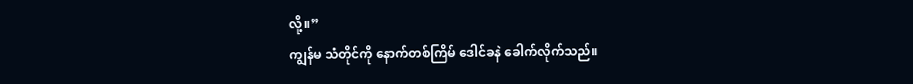လို့။”
ကျွန်မ သံတိုင်ကို နောက်တစ်ကြိမ် ဒေါင်ခနဲ ခေါက်လိုက်သည်။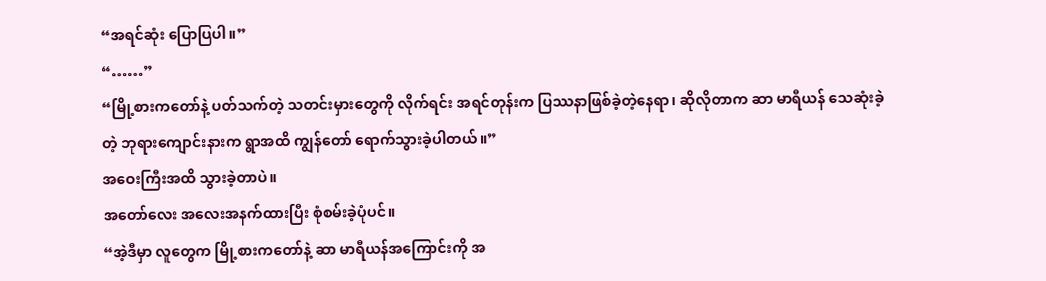“အရင်ဆုံး ပြောပြပါ။”
“……”
“မြို့စားကတော်နဲ့ ပတ်သက်တဲ့ သတင်းမှားတွေကို လိုက်ရင်း အရင်တုန်းက ပြဿနာဖြစ်ခဲ့တဲ့နေရာ၊ ဆိုလိုတာက ဆာ မာရီယန် သေဆုံးခဲ့တဲ့ ဘုရားကျောင်းနားက ရွာအထိ ကျွန်တော် ရောက်သွားခဲ့ပါတယ်။”
အဝေးကြီးအထိ သွားခဲ့တာပဲ။
အတော်လေး အလေးအနက်ထားပြီး စုံစမ်းခဲ့ပုံပင်။
“အဲ့ဒီမှာ လူတွေက မြို့စားကတော်နဲ့ ဆာ မာရီယန်အကြောင်းကို အ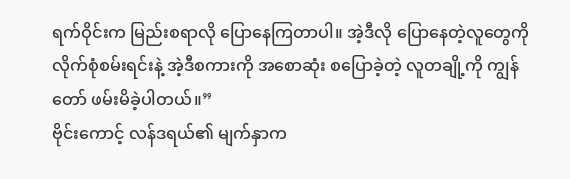ရက်ဝိုင်းက မြည်းစရာလို ပြောနေကြတာပါ။ အဲ့ဒီလို ပြောနေတဲ့လူတွေကို လိုက်စုံစမ်းရင်းနဲ့ အဲ့ဒီစကားကို အစောဆုံး စပြောခဲ့တဲ့ လူတချို့ကို ကျွန်တော် ဖမ်းမိခဲ့ပါတယ်။”
ဗိုင်းကောင့် လန်ဒရယ်၏ မျက်နှာက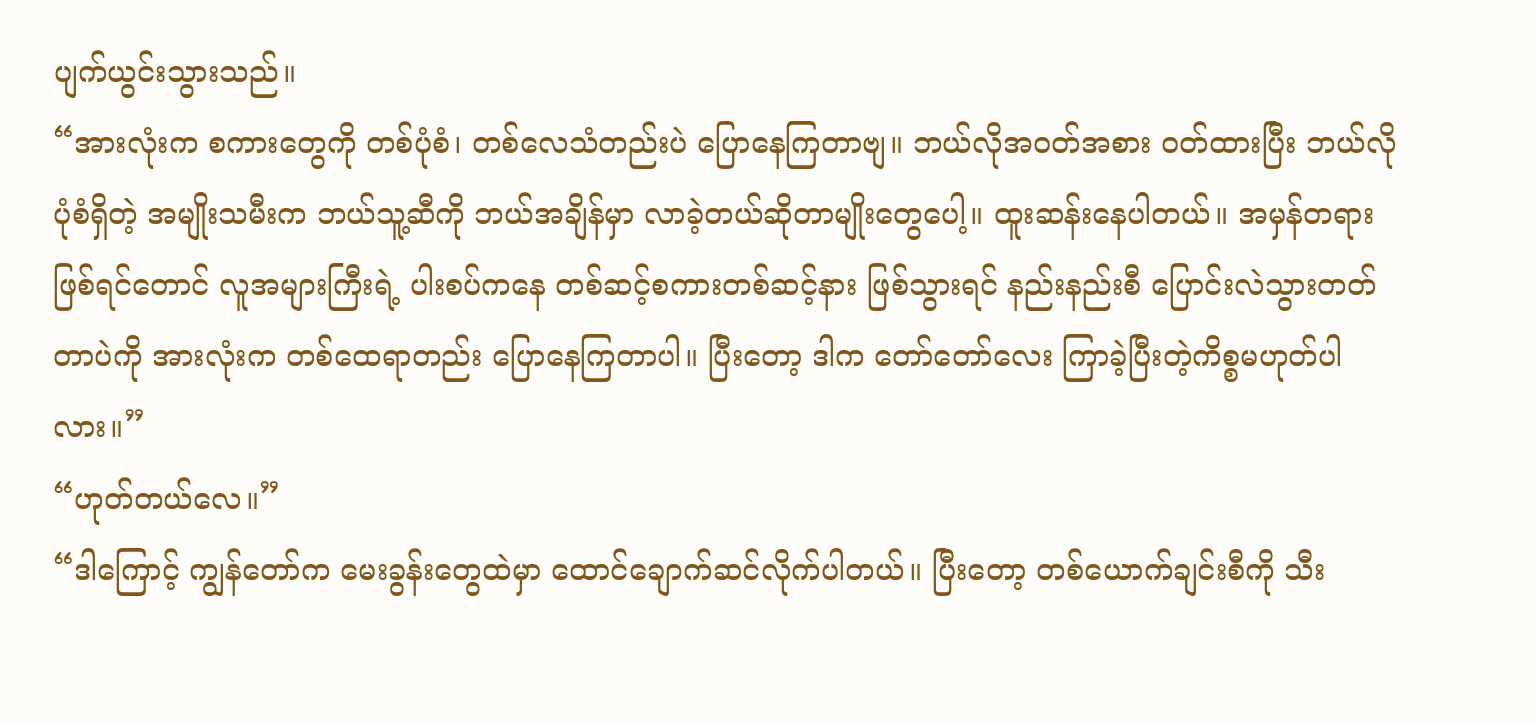ပျက်ယွင်းသွားသည်။
“အားလုံးက စကားတွေကို တစ်ပုံစံ၊ တစ်လေသံတည်းပဲ ပြောနေကြတာဗျ။ ဘယ်လိုအဝတ်အစား ဝတ်ထားပြီး ဘယ်လိုပုံစံရှိတဲ့ အမျိုးသမီးက ဘယ်သူ့ဆီကို ဘယ်အချိန်မှာ လာခဲ့တယ်ဆိုတာမျိုးတွေပေါ့။ ထူးဆန်းနေပါတယ်။ အမှန်တရားဖြစ်ရင်တောင် လူအများကြီးရဲ့ ပါးစပ်ကနေ တစ်ဆင့်စကားတစ်ဆင့်နား ဖြစ်သွားရင် နည်းနည်းစီ ပြောင်းလဲသွားတတ်တာပဲကို အားလုံးက တစ်ထေရာတည်း ပြောနေကြတာပါ။ ပြီးတော့ ဒါက တော်တော်လေး ကြာခဲ့ပြီးတဲ့ကိစ္စမဟုတ်ပါလား။”
“ဟုတ်တယ်လေ။”
“ဒါကြောင့် ကျွန်တော်က မေးခွန်းတွေထဲမှာ ထောင်ချောက်ဆင်လိုက်ပါတယ်။ ပြီးတော့ တစ်ယောက်ချင်းစီကို သီး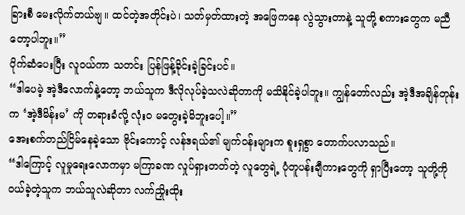ခြားစီ မေးလိုက်တယ်ဗျ။ ထင်တဲ့အတိုင်းပဲ၊ သတ်မှတ်ထားတဲ့ အဖြေကနေ လွဲသွားတာနဲ့ သူတို့ စကားတွေက မညီတော့ပါဘူး။”
ပိုက်ဆံပေးပြီး လူဝယ်ကာ သတင်း ပြန်ဖြန့်ခိုင်းခဲ့ခြင်းပင်။
“ဒါပေမဲ့ အဲ့ဒီလောက်နဲ့တော့ ဘယ်သူက ဒီလိုလုပ်ခဲ့သလဲဆိုတာကို မသိနိုင်ခဲ့ပါဘူး။ ကျွန်တော်လည်း အဲ့ဒီအချိန်တုန်းက ‘အဲ့ဒီမိန်းမ’ ကို တရားခံလို့ လုံးဝ မတွေးခဲ့မိဘူးပေါ့။”
အေးစက်တည်ငြိမ်နေခဲ့သော ဗိုင်းကောင့် လန်ဒရယ်၏ မျက်ဝန်းများက စူးရှစွာ တောက်ပလာသည်။
“ဒါကြောင့် လူမှုရေးလောကမှာ မကြာခဏ လှုပ်ရှားတတ်တဲ့ လူတွေရဲ့ ပုံတူပန်းချီကားတွေကို ရှာပြီးတော့ သူတို့ကို ဝယ်ခဲ့တဲ့သူက ဘယ်သူလဲဆိုတာ လက်ညှိုးထိုး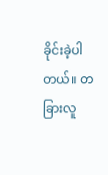ခိုင်းခဲ့ပါတယ်။ တခြားလူ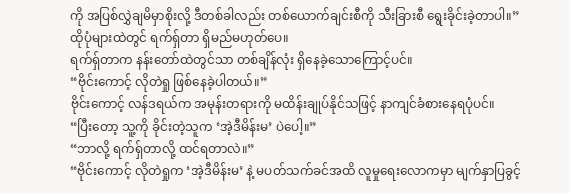ကို အပြစ်လွှဲချမိမှာစိုးလို့ ဒီတစ်ခါလည်း တစ်ယောက်ချင်းစီကို သီးခြားစီ ရွေးခိုင်းခဲ့တာပါ။”
ထိုပုံများထဲတွင် ရက်ရှ်တာ ရှိမည်မဟုတ်ပေ။
ရက်ရှ်တာက နန်းတော်ထဲတွင်သာ တစ်ချိန်လုံး ရှိနေခဲ့သောကြောင့်ပင်။
“ဗိုင်းကောင့် လိုတဲရှု ဖြစ်နေခဲ့ပါတယ်။”
ဗိုင်းကောင့် လန်ဒရယ်က အမုန်းတရားကို မထိန်းချုပ်နိုင်သဖြင့် နာကျင်ခံစားနေရပုံပင်။
“ပြီးတော့ သူ့ကို ခိုင်းတဲ့သူက ‘အဲ့ဒီမိန်းမ’ ပဲပေါ့။”
“ဘာလို့ ရက်ရှ်တာလို့ ထင်ရတာလဲ။”
“ဗိုင်းကောင့် လိုတဲရှုက ‘အဲ့ဒီမိန်းမ’ နဲ့ မပတ်သက်ခင်အထိ လူမှုရေးလောကမှာ မျက်နှာပြခွင့်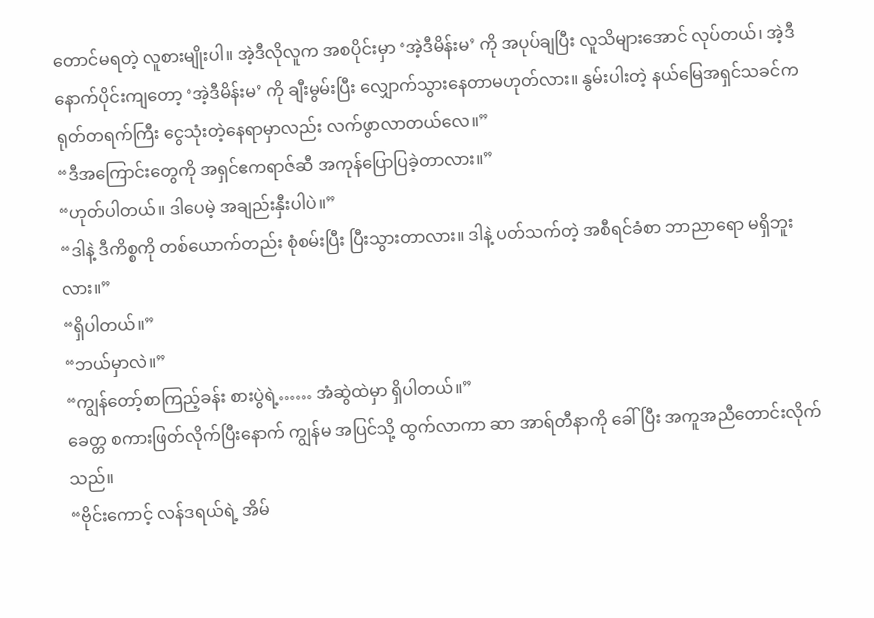တောင်မရတဲ့ လူစားမျိုးပါ။ အဲ့ဒီလိုလူက အစပိုင်းမှာ ‘အဲ့ဒီမိန်းမ’ ကို အပုပ်ချပြီး လူသိများအောင် လုပ်တယ်၊ အဲ့ဒီနောက်ပိုင်းကျတော့ ‘အဲ့ဒီမိန်းမ’ ကို ချီးမွမ်းပြီး လျှောက်သွားနေတာမဟုတ်လား။ နွမ်းပါးတဲ့ နယ်မြေအရှင်သခင်က ရုတ်တရက်ကြီး ငွေသုံးတဲ့နေရာမှာလည်း လက်ဖွာလာတယ်လေ။”
“ဒီအကြောင်းတွေကို အရှင်ဧကရာဇ်ဆီ အကုန်ပြောပြခဲ့တာလား။”
“ဟုတ်ပါတယ်။ ဒါပေမဲ့ အချည်းနှီးပါပဲ။”
“ဒါနဲ့ ဒီကိစ္စကို တစ်ယောက်တည်း စုံစမ်းပြီး ပြီးသွားတာလား။ ဒါနဲ့ ပတ်သက်တဲ့ အစီရင်ခံစာ ဘာညာရော မရှိဘူးလား။”
“ရှိပါတယ်။”
“ဘယ်မှာလဲ။”
“ကျွန်တော့်စာကြည့်ခန်း စားပွဲရဲ့…… အံဆွဲထဲမှာ ရှိပါတယ်။”
ခေတ္တ စကားဖြတ်လိုက်ပြီးနောက် ကျွန်မ အပြင်သို့ ထွက်လာကာ ဆာ အာရ်တီနာကို ခေါ်ပြီး အကူအညီတောင်းလိုက်သည်။
“ဗိုင်းကောင့် လန်ဒရယ်ရဲ့ အိမ်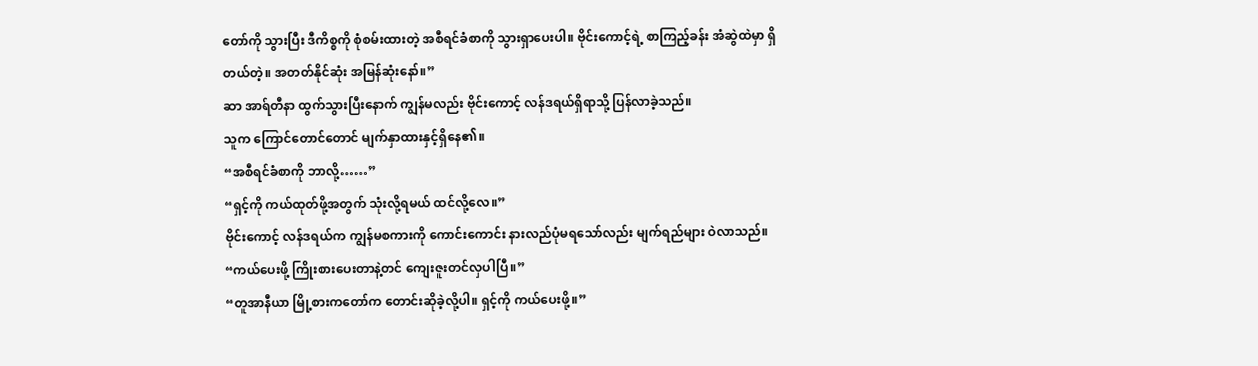တော်ကို သွားပြီး ဒီကိစ္စကို စုံစမ်းထားတဲ့ အစီရင်ခံစာကို သွားရှာပေးပါ။ ဗိုင်းကောင့်ရဲ့ စာကြည့်ခန်း အံဆွဲထဲမှာ ရှိတယ်တဲ့။ အတတ်နိုင်ဆုံး အမြန်ဆုံးနော်။”
ဆာ အာရ်တီနာ ထွက်သွားပြီးနောက် ကျွန်မလည်း ဗိုင်းကောင့် လန်ဒရယ်ရှိရာသို့ ပြန်လာခဲ့သည်။
သူက ကြောင်တောင်တောင် မျက်နှာထားနှင့်ရှိနေ၏။
“အစီရင်ခံစာကို ဘာလို့……”
“ရှင့်ကို ကယ်ထုတ်ဖို့အတွက် သုံးလို့ရမယ် ထင်လို့လေ။”
ဗိုင်းကောင့် လန်ဒရယ်က ကျွန်မစကားကို ကောင်းကောင်း နားလည်ပုံမရသော်လည်း မျက်ရည်များ ဝဲလာသည်။
“ကယ်ပေးဖို့ ကြိုးစားပေးတာနဲ့တင် ကျေးဇူးတင်လှပါပြီ။”
“တူအာနီယာ မြို့စားကတော်က တောင်းဆိုခဲ့လို့ပါ။ ရှင့်ကို ကယ်ပေးဖို့။”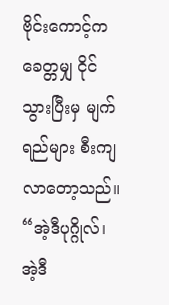ဗိုင်းကောင့်က ခေတ္တမျှ ငိုင်သွားပြီးမှ မျက်ရည်များ စီးကျလာတော့သည်။
“အဲ့ဒီပုဂ္ဂိုလ်၊ အဲ့ဒီ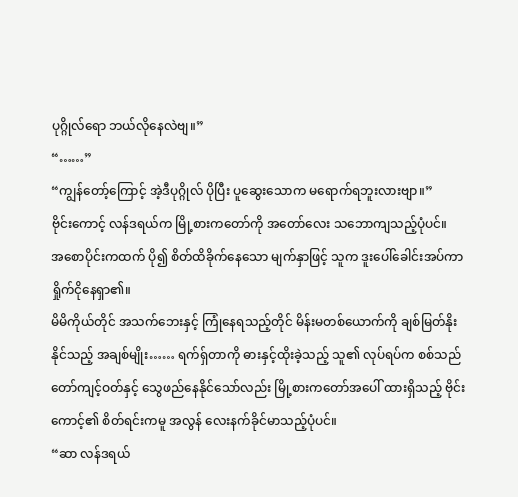ပုဂ္ဂိုလ်ရော ဘယ်လိုနေလဲဗျ။”
“……”
“ကျွန်တော့်ကြောင့် အဲ့ဒီပုဂ္ဂိုလ် ပိုပြီး ပူဆွေးသောက မရောက်ရဘူးလားဗျာ။”
ဗိုင်းကောင့် လန်ဒရယ်က မြို့စားကတော်ကို အတော်လေး သဘောကျသည့်ပုံပင်။
အစောပိုင်းကထက် ပို၍ စိတ်ထိခိုက်နေသော မျက်နှာဖြင့် သူက ဒူးပေါ်ခေါင်းအပ်ကာ ရှိုက်ငိုနေရှာ၏။
မိမိကိုယ်တိုင် အသက်ဘေးနှင့် ကြုံနေရသည့်တိုင် မိန်းမတစ်ယောက်ကို ချစ်မြတ်နိုးနိုင်သည့် အချစ်မျိုး…… ရက်ရှ်တာကို ဓားနှင့်ထိုးခဲ့သည့် သူ၏ လုပ်ရပ်က စစ်သည်တော်ကျင့်ဝတ်နှင့် သွေဖည်နေနိုင်သော်လည်း မြို့စားကတော်အပေါ် ထားရှိသည့် ဗိုင်းကောင့်၏ စိတ်ရင်းကမူ အလွန် လေးနက်ခိုင်မာသည့်ပုံပင်။
“ဆာ လန်ဒရယ်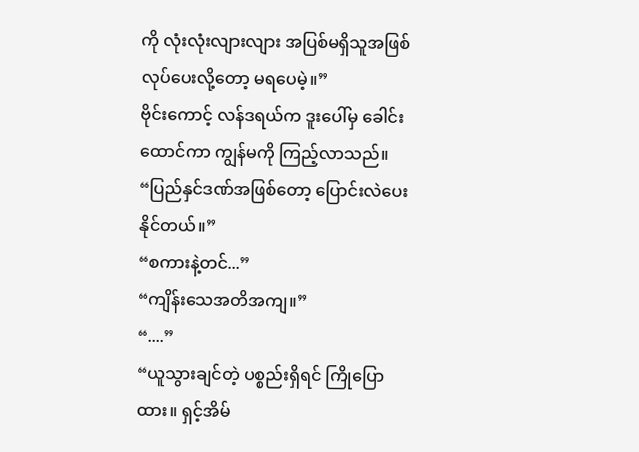ကို လုံးလုံးလျားလျား အပြစ်မရှိသူအဖြစ် လုပ်ပေးလို့တော့ မရပေမဲ့။”
ဗိုင်းကောင့် လန်ဒရယ်က ဒူးပေါ်မှ ခေါင်းထောင်ကာ ကျွန်မကို ကြည့်လာသည်။
“ပြည်နှင်ဒဏ်အဖြစ်တော့ ပြောင်းလဲပေးနိုင်တယ်။”
“စကားနဲ့တင်...”
“ကျိန်းသေအတိအကျ။”
“....”
“ယူသွားချင်တဲ့ ပစ္စည်းရှိရင် ကြိုပြောထား။ ရှင့်အိမ်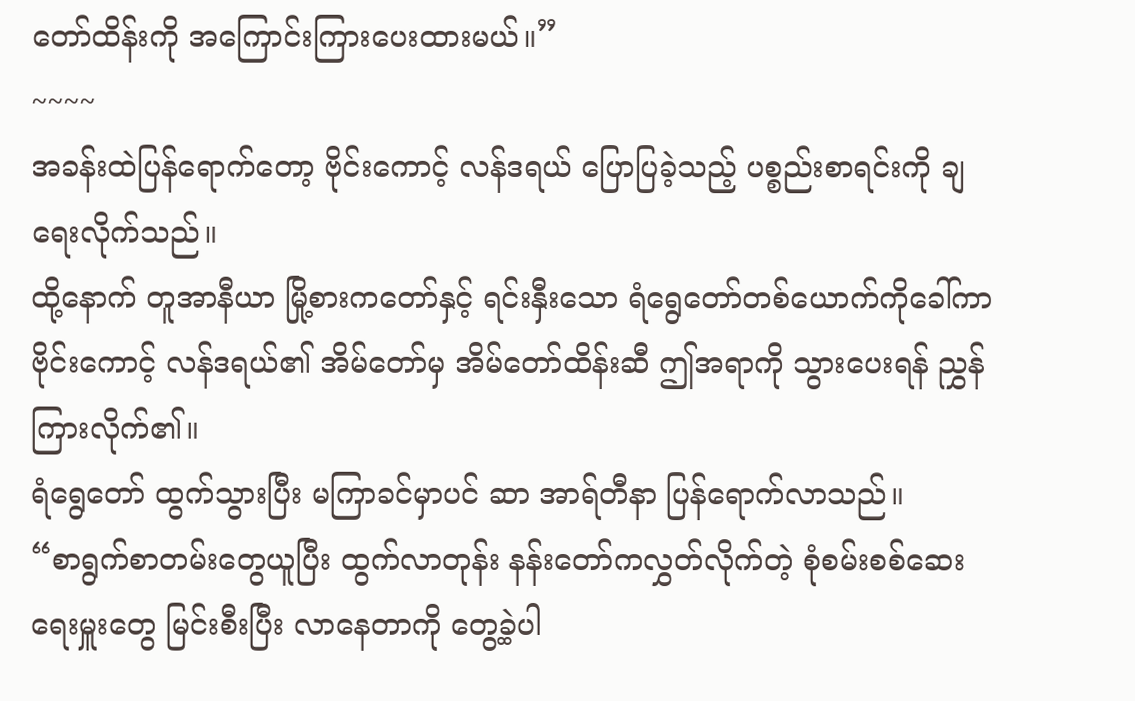တော်ထိန်းကို အကြောင်းကြားပေးထားမယ်။”
~~~~
အခန်းထဲပြန်ရောက်တော့ ဗိုင်းကောင့် လန်ဒရယ် ပြောပြခဲ့သည့် ပစ္စည်းစာရင်းကို ချရေးလိုက်သည်။
ထို့နောက် တူအာနီယာ မြို့စားကတော်နှင့် ရင်းနှီးသော ရံရွေတော်တစ်ယောက်ကိုခေါ်ကာ ဗိုင်းကောင့် လန်ဒရယ်၏ အိမ်တော်မှ အိမ်တော်ထိန်းဆီ ဤအရာကို သွားပေးရန် ညွှန်ကြားလိုက်၏။
ရံရွေတော် ထွက်သွားပြီး မကြာခင်မှာပင် ဆာ အာရ်တီနာ ပြန်ရောက်လာသည်။
“စာရွက်စာတမ်းတွေယူပြီး ထွက်လာတုန်း နန်းတော်ကလွှတ်လိုက်တဲ့ စုံစမ်းစစ်ဆေးရေးမှူးတွေ မြင်းစီးပြီး လာနေတာကို တွေ့ခဲ့ပါ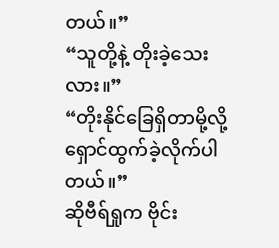တယ်။”
“သူတို့နဲ့ တိုးခဲ့သေးလား။”
“တိုးနိုင်ခြေရှိတာမို့လို့ ရှောင်ထွက်ခဲ့လိုက်ပါတယ်။”
ဆိုဗီရ်ရှုက ဗိုင်း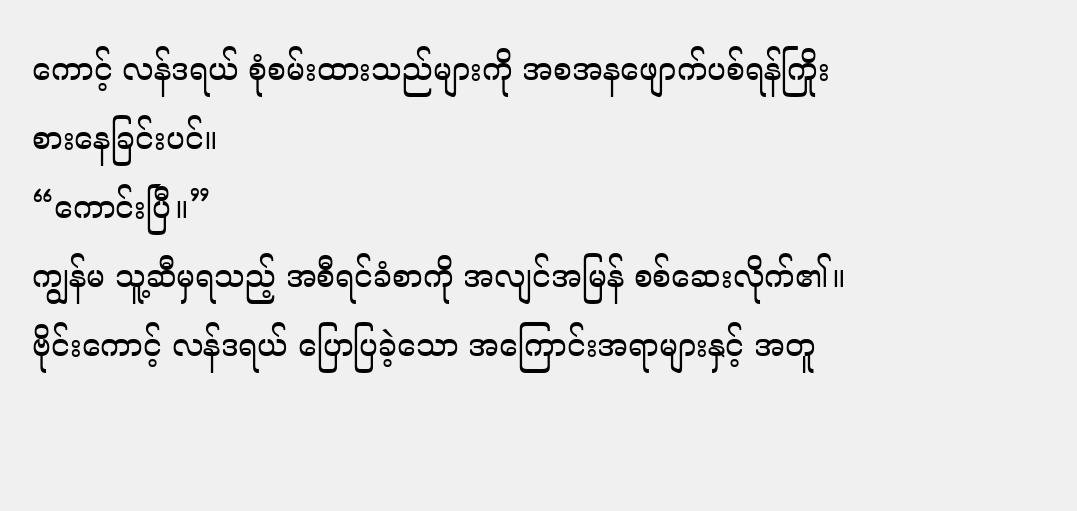ကောင့် လန်ဒရယ် စုံစမ်းထားသည်များကို အစအနဖျောက်ပစ်ရန်ကြိုးစားနေခြင်းပင်။
“ကောင်းပြီ။”
ကျွန်မ သူ့ဆီမှရသည့် အစီရင်ခံစာကို အလျင်အမြန် စစ်ဆေးလိုက်၏။
ဗိုင်းကောင့် လန်ဒရယ် ပြောပြခဲ့သော အကြောင်းအရာများနှင့် အတူ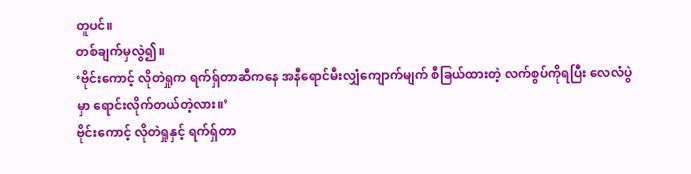တူပင်။
တစ်ချက်မှလွဲ၍။
‘ဗိုင်းကောင့် လိုတဲရှုက ရက်ရှ်တာဆီကနေ အနီရောင်မီးလျှံကျောက်မျက် စီခြယ်ထားတဲ့ လက်စွပ်ကိုရပြီး လေလံပွဲမှာ ရောင်းလိုက်တယ်တဲ့လား။’
ဗိုင်းကောင့် လိုတဲရှုနှင့် ရက်ရှ်တာ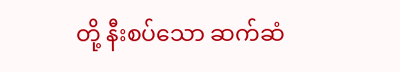တို့ နီးစပ်သော ဆက်ဆံ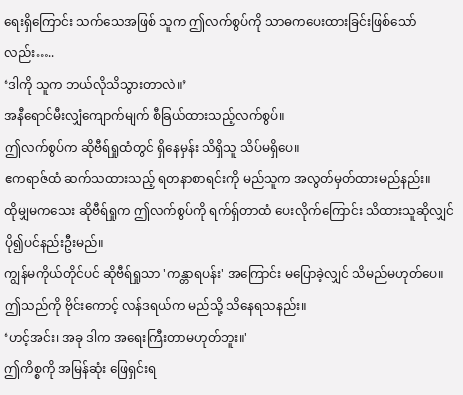ရေးရှိကြောင်း သက်သေအဖြစ် သူက ဤလက်စွပ်ကို သာဓကပေးထားခြင်းဖြစ်သော်လည်း…..
‘ဒါကို သူက ဘယ်လိုသိသွားတာလဲ။’
အနီရောင်မီးလျှံကျောက်မျက် စီခြယ်ထားသည့်လက်စွပ်။
ဤလက်စွပ်က ဆိုဗီရ်ရှုထံတွင် ရှိနေမှန်း သိရှိသူ သိပ်မရှိပေ။
ဧကရာဇ်ထံ ဆက်သထားသည့် ရတနာစာရင်းကို မည်သူက အလွတ်မှတ်ထားမည်နည်း။
ထိုမျှမကသေး ဆိုဗီရ်ရှုက ဤလက်စွပ်ကို ရက်ရှ်တာထံ ပေးလိုက်ကြောင်း သိထားသူဆိုလျှင် ပို၍ပင်နည်းဦးမည်။
ကျွန်မကိုယ်တိုင်ပင် ဆိုဗီရ်ရှုသာ 'ကန္တာရပန်း' အကြောင်း မပြောခဲ့လျှင် သိမည်မဟုတ်ပေ။
ဤသည်ကို ဗိုင်းကောင့် လန်ဒရယ်က မည်သို့ သိနေရသနည်း။
‘ဟင့်အင်း၊ အခု ဒါက အရေးကြီးတာမဟုတ်ဘူး။'
ဤကိစ္စကို အမြန်ဆုံး ဖြေရှင်းရ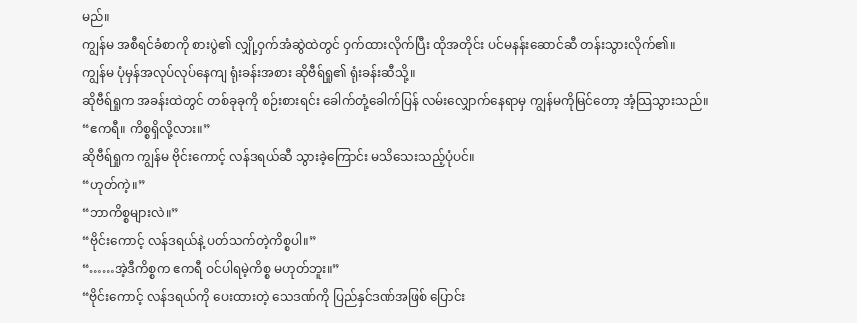မည်။
ကျွန်မ အစီရင်ခံစာကို စားပွဲ၏ လျှို့ဝှက်အံဆွဲထဲတွင် ဝှက်ထားလိုက်ပြီး ထိုအတိုင်း ပင်မနန်းဆောင်ဆီ တန်းသွားလိုက်၏။
ကျွန်မ ပုံမှန်အလုပ်လုပ်နေကျ ရုံးခန်းအစား ဆိုဗီရ်ရှု၏ ရုံးခန်းဆီသို့။
ဆိုဗီရ်ရှုက အခန်းထဲတွင် တစ်ခုခုကို စဉ်းစားရင်း ခေါက်တုံ့ခေါက်ပြန် လမ်းလျှောက်နေရာမှ ကျွန်မကိုမြင်တော့ အံ့သြသွားသည်။
“ဧကရီ။ ကိစ္စရှိလို့လား။”
ဆိုဗီရ်ရှုက ကျွန်မ ဗိုင်းကောင့် လန်ဒရယ်ဆီ သွားခဲ့ကြောင်း မသိသေးသည့်ပုံပင်။
“ဟုတ်ကဲ့။”
“ဘာကိစ္စများလဲ။”
“ဗိုင်းကောင့် လန်ဒရယ်နဲ့ ပတ်သက်တဲ့ကိစ္စပါ။”
“……အဲ့ဒီကိစ္စက ဧကရီ ဝင်ပါရမဲ့ကိစ္စ မဟုတ်ဘူး။”
“ဗိုင်းကောင့် လန်ဒရယ်ကို ပေးထားတဲ့ သေဒဏ်ကို ပြည်နှင်ဒဏ်အဖြစ် ပြောင်း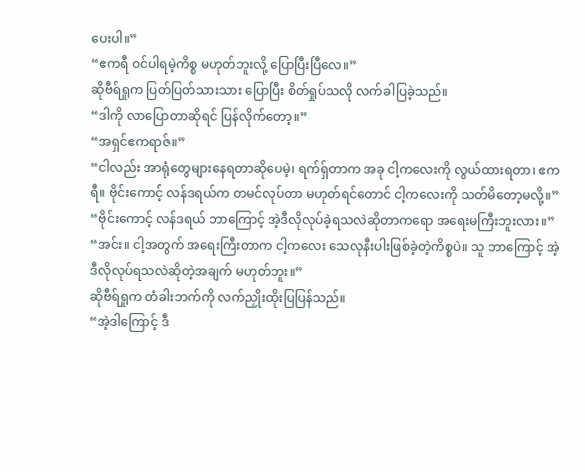ပေးပါ။”
“ဧကရီ ဝင်ပါရမဲ့ကိစ္စ မဟုတ်ဘူးလို့ ပြောပြီးပြီလေ။”
ဆိုဗီရ်ရှုက ပြတ်ပြတ်သားသား ပြောပြီး စိတ်ရှုပ်သလို လက်ခါပြခဲ့သည်။
“ဒါကို လာပြောတာဆိုရင် ပြန်လိုက်တော့။”
“အရှင်ဧကရာဇ်။”
“ငါလည်း အာရုံတွေများနေရတာဆိုပေမဲ့၊ ရက်ရှ်တာက အခု ငါ့ကလေးကို လွယ်ထားရတာ၊ ဧကရီ။ ဗိုင်းကောင့် လန်ဒရယ်က တမင်လုပ်တာ မဟုတ်ရင်တောင် ငါ့ကလေးကို သတ်မိတော့မလို့။”
“ဗိုင်းကောင့် လန်ဒရယ် ဘာကြောင့် အဲ့ဒီလိုလုပ်ခဲ့ရသလဲဆိုတာကရော အရေးမကြီးဘူးလား။”
“အင်း။ ငါ့အတွက် အရေးကြီးတာက ငါ့ကလေး သေလုနီးပါးဖြစ်ခဲ့တဲ့ကိစ္စပဲ။ သူ ဘာကြောင့် အဲ့ဒီလိုလုပ်ရသလဲဆိုတဲ့အချက် မဟုတ်ဘူး။”
ဆိုဗီရ်ရှုက တံခါးဘက်ကို လက်ညှိုးထိုးပြပြန်သည်။
“အဲ့ဒါကြောင့် ဒီ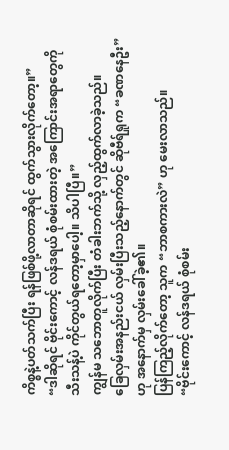ကိစ္စနဲ့ပတ်သက်ပြီး ရန်ဖြစ်ဖို့လာတာဆိုရင် ထွက်သွားလိုက်တော့။”
“ဒါဆိုရင် ဗိုင်းကောင့် လန်ဒရယ် စုံစမ်းထားတဲ့ အကြောင်းအရာတွေကို သီးသန့်ပဲ ကိုင်တွယ်ရတော့မှာပေါ့။ သိပါပြီ။”
ကျွန်မ သဘောတူလိုက်ပြီး တံခါးဘက်သို့ လှည့်ထွက်လာခဲ့သည်။
ခြေလှမ်းအနည်းငယ် လှမ်းပြီးသည့်နောက်တွင် ဆိုဗီရ်ရှုက “ခဏနေဦး” ဟု အနောက်မှ လှမ်းခေါ်ခဲ့၏။
ပြန်ကြည့်လိုက်တော့ သူက “ဘာစကားလဲ” ဟု မေးလာသည်။
“ဗိုင်းကောင့် လန်ဒရယ် စုံစမ်း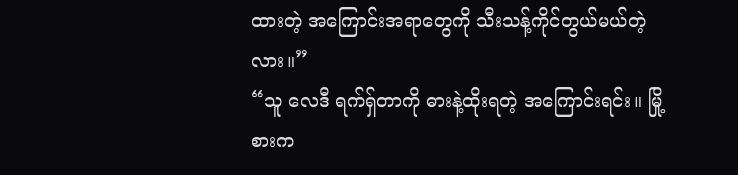ထားတဲ့ အကြောင်းအရာတွေကို သီးသန့်ကိုင်တွယ်မယ်တဲ့လား။”
“သူ လေဒီ ရက်ရှ်တာကို ဓားနဲ့ထိုးရတဲ့ အကြောင်းရင်း။ မြို့စားက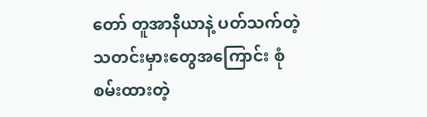တော် တူအာနီယာနဲ့ ပတ်သက်တဲ့ သတင်းမှားတွေအကြောင်း စုံစမ်းထားတဲ့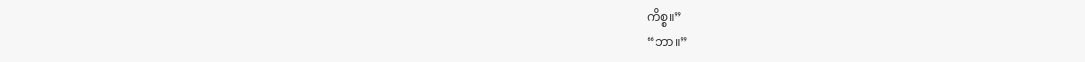ကိစ္စ။”
“ဘာ။”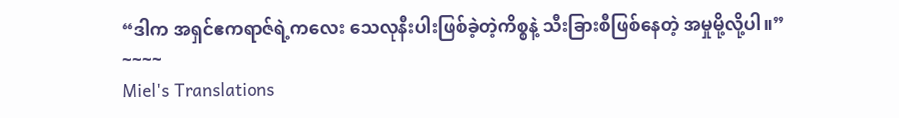“ဒါက အရှင်ဧကရာဇ်ရဲ့ကလေး သေလုနီးပါးဖြစ်ခဲ့တဲ့ကိစ္စနဲ့ သီးခြားစီဖြစ်နေတဲ့ အမှုမို့လို့ပါ။”
~~~~
Miel's Translations